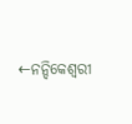←ନନ୍ଦିକେଶ୍ୱରୀ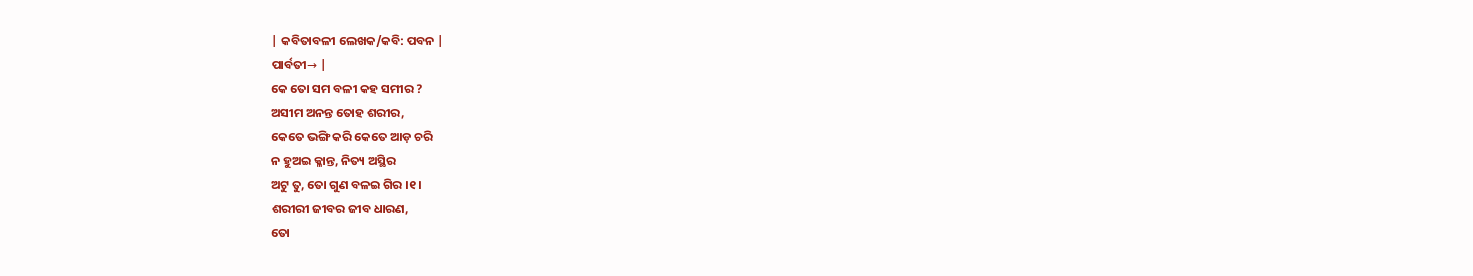| କବିତାବଳୀ ଲେଖକ/କବି: ପବନ |
ପାର୍ବତୀ→ |
କେ ତୋ ସମ ବଳୀ କହ ସମୀର ?
ଅସୀମ ଅନନ୍ତ ତୋହ ଶରୀର,
କେତେ ଭଙ୍ଗି କରି କେତେ ଆଡ଼ ଚରି
ନ ହୁଅଇ କ୍ଳାନ୍ତ, ନିତ୍ୟ ଅସ୍ଥିର
ଅଟୁ ତୁ, ତୋ ଗୁଣ ବଳଇ ଗିର ।୧।
ଶରୀରୀ ଜୀବର ଜୀବ ଧାରଣ,
ତୋ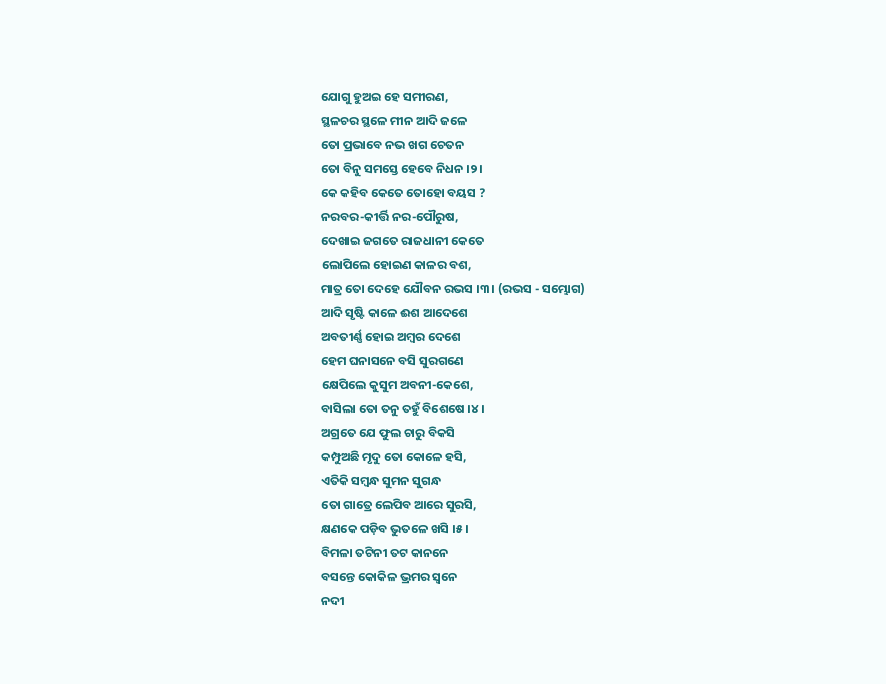ଯୋଗୁ ହୁଅଇ ହେ ସମୀରଣ,
ସ୍ଥଳଚର ସ୍ଥଳେ ମୀନ ଆଦି ଜଳେ
ତୋ ପ୍ରଭାବେ ନଭ ଖଗ ଚେତନ
ତୋ ବିନୁ ସମସ୍ତେ ହେବେ ନିଧନ ।୨।
କେ କହିବ କେତେ ତୋହୋ ବୟସ ?
ନରବର-କୀର୍ତ୍ତି ନର-ପୌରୁଷ,
ଦେଖାଇ ଜଗତେ ରାଜଧାନୀ କେତେ
ଲୋପିଲେ ହୋଇଣ କାଳର ବଶ,
ମାତ୍ର ତୋ ଦେହେ ଯୌବନ ରଭସ ।୩। (ରଭସ - ସମ୍ଭୋଗ)
ଆଦି ସୃଷ୍ଟି କାଳେ ଈଶ ଆଦେଶେ
ଅବତୀର୍ଣ୍ଣ ହୋଇ ଅମ୍ବର ଦେଶେ
ହେମ ଘନାସନେ ବସି ସୁରଗଣେ
କ୍ଷେପିଲେ କୁସୁମ ଅବନୀ-କେଶେ,
ବାସିଲା ତୋ ତନୁ ତହୁଁ ବିଶେଷେ ।୪।
ଅଗ୍ରତେ ଯେ ଫୁଲ ଚାରୁ ବିକସି
କମ୍ପୁଅଛି ମୃଦୁ ତୋ କୋଳେ ହସି,
ଏତିକି ସମ୍ବନ୍ଧ ସୁମନ ସୁଗନ୍ଧ
ତୋ ଗାତ୍ରେ ଲେପିବ ଆରେ ସୁରସି,
କ୍ଷଣକେ ପଡ଼ିବ ଭୁତଳେ ଖସି ।୫।
ବିମଳା ତଟିନୀ ତଟ କାନନେ
ବସନ୍ତେ କୋକିଳ ଭ୍ରମର ସ୍ୱନେ
ନଦୀ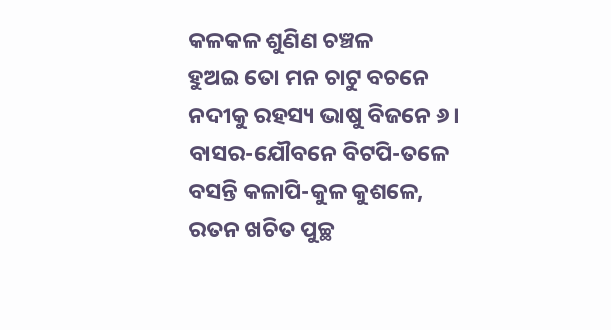କଳକଳ ଶୁଣିଣ ଚଞ୍ଚଳ
ହୁଅଇ ତୋ ମନ ଚାଟୁ ବଚନେ
ନଦୀକୁ ରହସ୍ୟ ଭାଷୁ ବିଜନେ ୬।
ବାସର-ଯୌବନେ ବିଟପି-ତଳେ
ବସନ୍ତି କଳାପି-କୁଳ କୁଶଳେ,
ରତନ ଖଚିତ ପୁଚ୍ଛ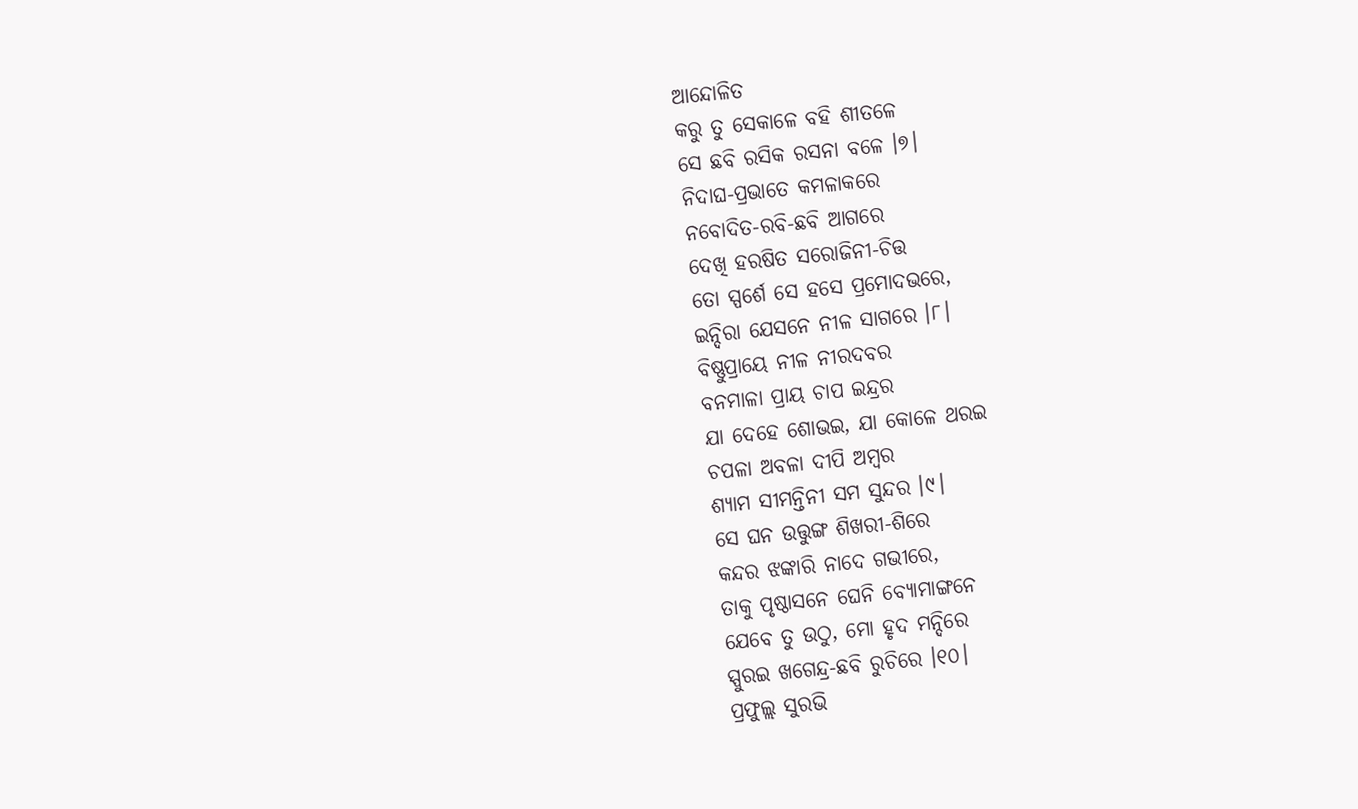ଆନ୍ଦୋଳିତ
କରୁ ତୁ ସେକାଳେ ବହି ଶୀତଳେ
ସେ ଛବି ରସିକ ରସନା ବଳେ ।୭।
ନିଦାଘ-ପ୍ରଭାତେ କମଳାକରେ
ନବୋଦିତ-ରବି-ଛବି ଆଗରେ
ଦେଖି ହରଷିତ ସରୋଜିନୀ-ଚିତ୍ତ
ତୋ ସ୍ପର୍ଶେ ସେ ହସେ ପ୍ରମୋଦଭରେ,
ଇନ୍ଦିରା ଯେସନେ ନୀଳ ସାଗରେ ।୮।
ବିଷ୍ଣୁପ୍ରାୟେ ନୀଳ ନୀରଦବର
ବନମାଳା ପ୍ରାୟ ଚାପ ଇନ୍ଦ୍ରର
ଯା ଦେହେ ଶୋଭଇ, ଯା କୋଳେ ଥରଇ
ଚପଳା ଅବଳା ଦୀପି ଅମ୍ବର
ଶ୍ୟାମ ସୀମନ୍ତିନୀ ସମ ସୁନ୍ଦର ।୯।
ସେ ଘନ ଉତ୍ତୁଙ୍ଗ ଶିଖରୀ-ଶିରେ
କନ୍ଦର ଝଙ୍କାରି ନାଦେ ଗଭୀରେ,
ତାକୁ ପୃଷ୍ଠାସନେ ଘେନି ବ୍ୟୋମାଙ୍ଗନେ
ଯେବେ ତୁ ଉଠୁ, ମୋ ହୃଦ ମନ୍ଦିରେ
ସ୍ପୁରଇ ଖଗେନ୍ଦ୍ର-ଛବି ରୁଚିରେ ।୧୦।
ପ୍ରଫୁଲ୍ଲ ସୁରଭି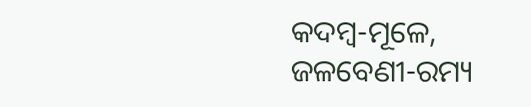କଦମ୍ବ-ମୂଳେ,
ଜଳବେଣୀ-ରମ୍ୟ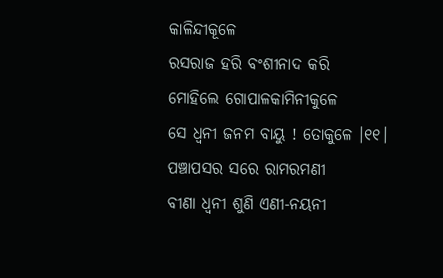କାଳିନ୍ଦୀକୂଳେ
ରସରାଜ ହରି ବଂଶୀନାଦ କରି
ମୋହିଲେ ଗୋପାଳକାମିନୀକୁଳେ
ସେ ଧ୍ୱନୀ ଜନମ ବାୟୁ ! ତୋକୁଳେ ।୧୧।
ପଞ୍ଚାପସର ସରେ ରାମରମଣୀ
ବୀଣା ଧ୍ୱନୀ ଶୁଣି ଏଣୀ-ନୟନୀ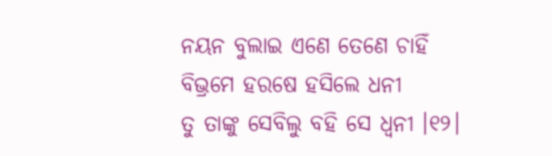ନୟନ ବୁଲାଇ ଏଣେ ତେଣେ ଚାହିଁ
ବିଭ୍ରମେ ହରଷେ ହସିଲେ ଧନୀ
ତୁ ତାଙ୍କୁ ସେବିଲୁ ବହି ସେ ଧ୍ୱନୀ ।୧୨।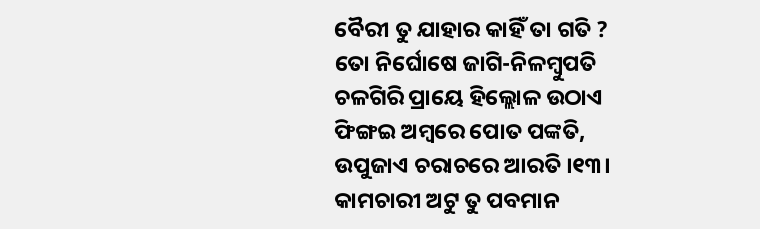ବୈରୀ ତୁ ଯାହାର କାହିଁ ତା ଗତି ?
ତୋ ନିର୍ଘୋଷେ ଜାଗି-ନିଳମ୍ବୁପତି
ଚଳଗିରି ପ୍ରାୟେ ହିଲ୍ଲୋଳ ଉଠାଏ
ଫିଙ୍ଗଇ ଅମ୍ବରେ ପୋତ ପଙ୍କତି,
ଉପୁଜାଏ ଚରାଚରେ ଆରତି ।୧୩।
କାମଚାରୀ ଅଟୁ ତୁ ପବମାନ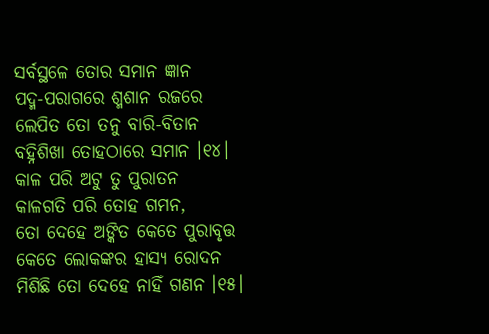ସର୍ବସ୍ଥଳେ ତୋର ସମାନ ଜ୍ଞାନ
ପଦ୍ମ-ପରାଗରେ ଶ୍ମଶାନ ରଜରେ
ଲେପିତ ତୋ ତନୁ ବାରି-ବିତାନ
ବହ୍ନିଶିଖା ତୋହଠାରେ ସମାନ ।୧୪।
କାଳ ପରି ଅଟୁ ତୁ ପୁରାତନ
କାଳଗତି ପରି ତୋହ ଗମନ,
ତୋ ଦେହେ ଅଙ୍କିତ କେତେ ପୁରାବୃତ୍ତ
କେତେ ଲୋକଙ୍କର ହାସ୍ୟ ରୋଦନ
ମିଶିଛି ତୋ ଦେହେ ନାହିଁ ଗଣନ ।୧୫।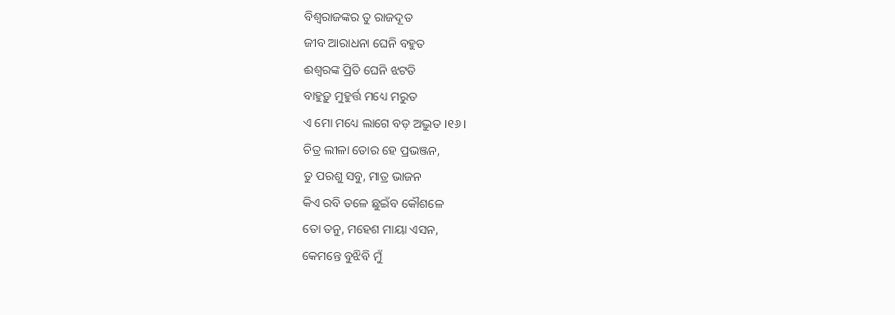ବିଶ୍ୱରାଜଙ୍କର ତୁ ରାଜଦୂତ
ଜୀବ ଆରାଧନା ଘେନି ବହୁତ
ଈଶ୍ୱରଙ୍କ ପ୍ରିତି ଘେନି ଝଟତି
ବାହୁଡ଼ୁ ମୁହୁର୍ତ୍ତ ମଧ୍ୟେ ମରୁତ
ଏ ମୋ ମଧ୍ୟେ ଲାଗେ ବଡ଼ ଅଦ୍ଭୁତ ।୧୬।
ଚିତ୍ର ଲୀଳା ତୋର ହେ ପ୍ରଭଞ୍ଜନ,
ତୁ ପରଶୁ ସବୁ, ମାତ୍ର ଭାଜନ
କିଏ ରବି ତଳେ ଛୁଇଁବ କୌଶଳେ
ତୋ ତନୁ, ମହେଶ ମାୟା ଏସନ,
କେମନ୍ତେ ବୁଝିବି ମୁଁ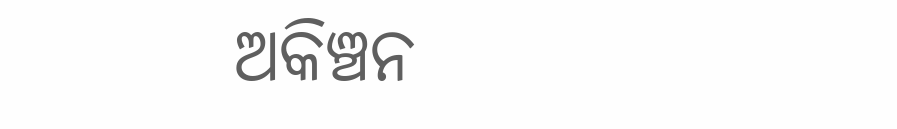ଅକିଞ୍ଚନ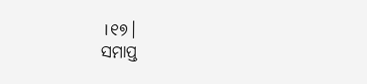।୧୭।
ସମାପ୍ତ